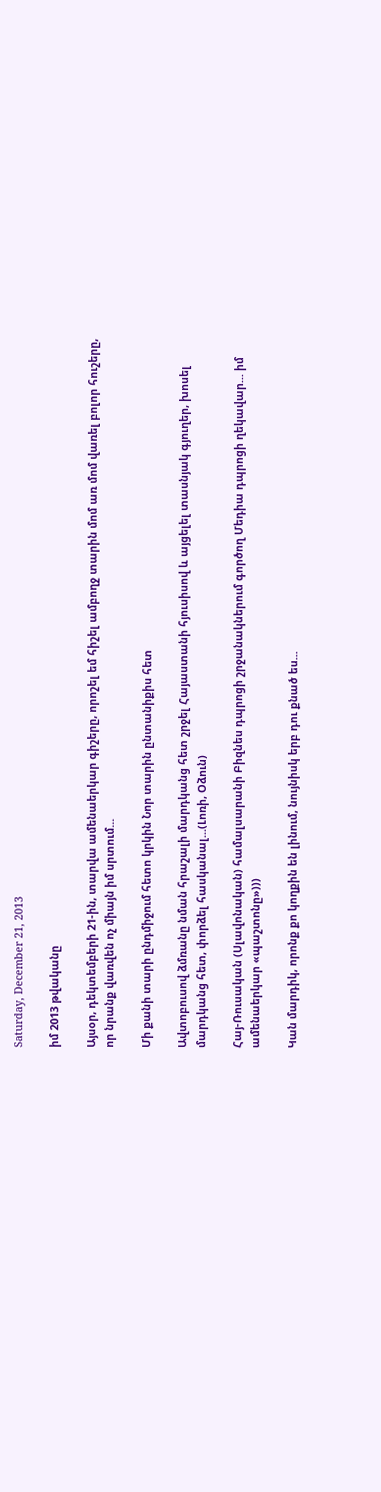Saturday, December 21, 2013

իմ 2013 թվականը

Այսօր, դեկտեմբերի 21-ին, տարվա ամենաերկար գիշերը, որոշել եմ հիշել ամբողջ տարին մոմ առ մոմ վառել բոլոր հուշերը, որ նրանք վառվեն ոչ միայն իմ սրտում...

Մի քանի տարի ընդմիջում հետո կրկին Նոր տարին ընտանիքիս հետ

Ավտոբուսով ձմռանը նման հրաշալի մարդկանց հետ շրջել Հայաստանի հյուսիսով և այցելել տասնյակ գյուղեր, խոսել մարդկանց հետ, փորձել հասկանալ...(Լոռի, Օձուն)

Հայ-Ռուսական (Սլավոնական) համալսարանի Բիզնես դպրոցի շրջանակներում գործող Մեդիա դպրոցի ղեկավար... իմ ամենաերկար «պաշտոնը»)))

Կան մարդիկ, որոնք քո կողքին են լինում, նույնիսկ երբ դու քնած ես...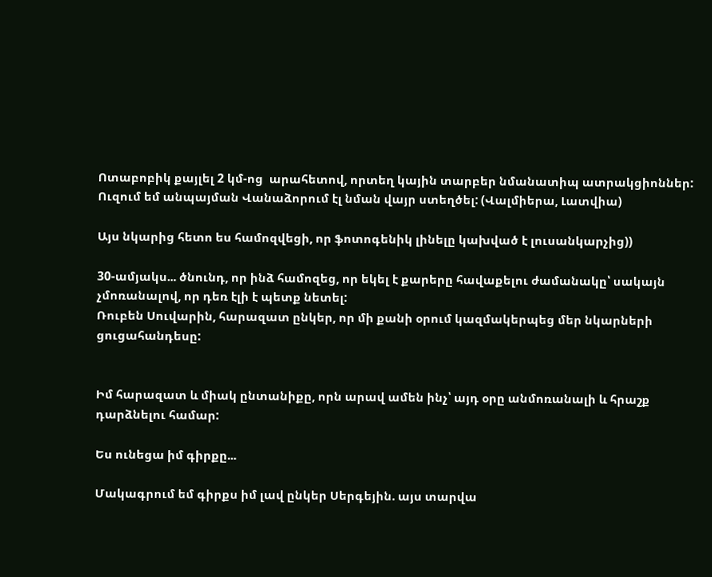Ոտաբոբիկ քայլել 2 կմ-ոց  արահետով, որտեղ կային տարբեր նմանատիպ ատրակցիոններ: Ուզում եմ անպայման Վանաձորում էլ նման վայր ստեղծել: (Վալմիերա, Լատվիա)

Այս նկարից հետո ես համոզվեցի, որ ֆոտոգենիկ լինելը կախված է լուսանկարչից))

30-ամյակս... ծնունդ, որ ինձ համոզեց, որ եկել է քարերը հավաքելու ժամանակը՝ սակայն չմոռանալով, որ դեռ էլի է պետք նետել:
Ռուբեն Սուվարին, հարազատ ընկեր, որ մի քանի օրում կազմակերպեց մեր նկարների ցուցահանդեսը:


Իմ հարազատ և միակ ընտանիքը, որն արավ ամեն ինչ՝ այդ օրը անմոռանալի և հրաշք դարձնելու համար:

Ես ունեցա իմ գիրքը...

Մակագրում եմ գիրքս իմ լավ ընկեր Սերգեյին. այս տարվա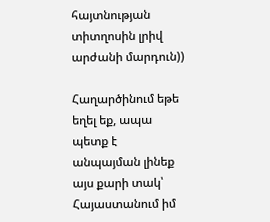հայտնության տիտղոսին լրիվ արժանի մարդուն))

Հաղարծինում եթե եղել եք, ապա պետք է անպայման լինեք այս քարի տակ՝ Հայաստանում իմ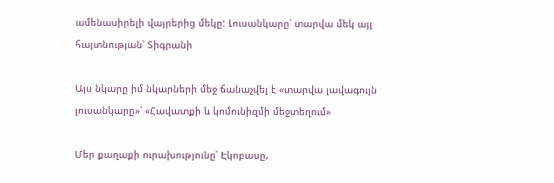ամենասիրելի վայրերից մեկը: Լուսանկարը՝ տարվա մեկ այլ հայտնության՝ Տիգրանի

Այս նկարը իմ նկարների մեջ ճանաչվել է «տարվա լավագույն լուսանկարը»՝ «Հավատքի և կոմունիզմի մեջտեղում»

Մեր քաղաքի ուրախությունը՝ Էկոբասը,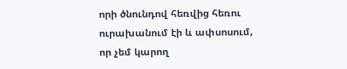որի ծնունդով հեռվից հեռու ուրախանում էի և ափսոսում, որ չեմ կարող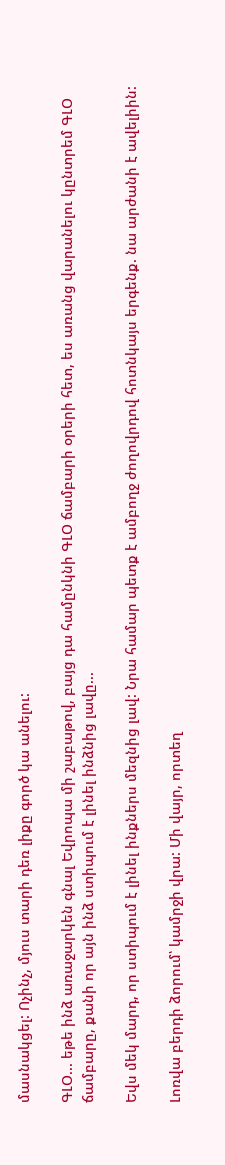մասնակցել: Ոչինչ, մյուս տարի դեռ լիքը գործ կա անելու:

ԳԼՕ... եթե ինձ առաջարկեն գնալ Եվրոպա մի շաբաթով, բայց դա համընկնի ԳԼՕ ճամբարի օրերի հետ, ես առանց վարանելու կընտրեմ ԳԼՕ ճամբարը, քանի որ այն ինձ ստիպում է լինել ինձնից լավը...

Եվս մեկ մարդ, որ ստիպում է լինել ինքներս մեզնից լավ: Նրա համար պետք է ամբողջ ժողովրդով հոտնկայս երգենք. նա արժանի է ավելիին:

Լոռվա բերդի ձորում՝ կամրջի վրա: Մի վայր, որտեղ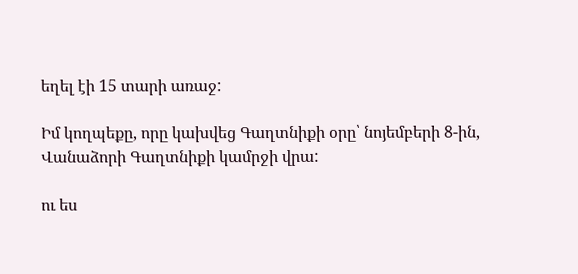եղել էի 15 տարի առաջ:

Իմ կողպեքը, որը կախվեց Գաղտնիքի օրը՝ նոյեմբերի 8-ին, Վանաձորի Գաղտնիքի կամրջի վրա:

ու ես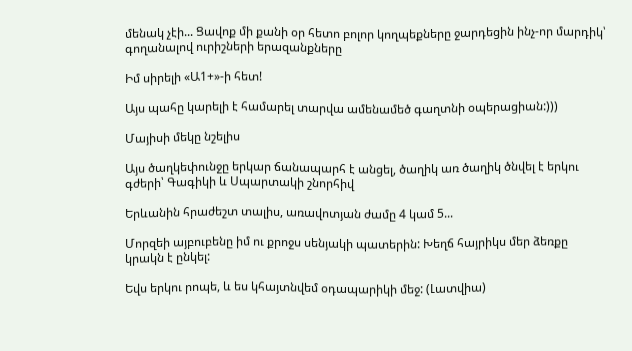մենակ չէի... Ցավոք մի քանի օր հետո բոլոր կողպեքները ջարդեցին ինչ-որ մարդիկ՝ գողանալով ուրիշների երազանքները

Իմ սիրելի «Ա1+»-ի հետ!

Այս պահը կարելի է համարել տարվա ամենամեծ գաղտնի օպերացիան:)))

Մայիսի մեկը նշելիս

Այս ծաղկեփունջը երկար ճանապարհ է անցել, ծաղիկ առ ծաղիկ ծնվել է երկու գժերի՝ Գագիկի և Սպարտակի շնորհիվ

Երևանին հրաժեշտ տալիս, առավոտյան ժամը 4 կամ 5...

Մորզեի այբուբենը իմ ու քրոջս սենյակի պատերին: Խեղճ հայրիկս մեր ձեռքը կրակն է ընկել:

Եվս երկու րոպե, և ես կհայտնվեմ օդապարիկի մեջ: (Լատվիա)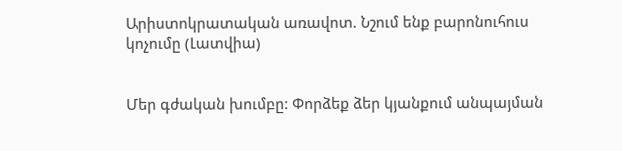Արիստոկրատական առավոտ. Նշում ենք բարոնուհուս կոչումը (Լատվիա)


Մեր գժական խումբը: Փորձեք ձեր կյանքում անպայման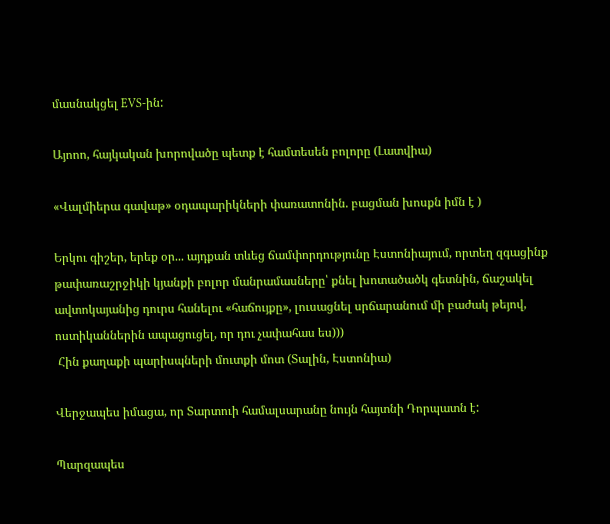մասնակցել EVS-ին:

Այոոո, հայկական խորովածը պետք է համտեսեն բոլորը (Լատվիա)

«Վալմիերա գավաթ» օդապարիկների փառատոնին. բացման խոսքն իմն է )

Երկու գիշեր, երեք օր... այդքան տևեց ճամփորդությունը Էստոնիայում, որտեղ զգացինք թափառաշրջիկի կյանքի բոլոր մանրամասները՝ քնել խոտածածկ գետնին, ճաշակել ավտոկայանից դուրս հանելու «հաճույքը», լուսացնել սրճարանում մի բաժակ թեյով, ոստիկաններին ապացուցել, որ դու չափահաս ես)))
 Հին քաղաքի պարիսպների մուտքի մոտ (Տալին, Էստոնիա)

Վերջապես իմացա, որ Տարտուի համալսարանը նույն հայտնի Դորպատն է:

Պարզապես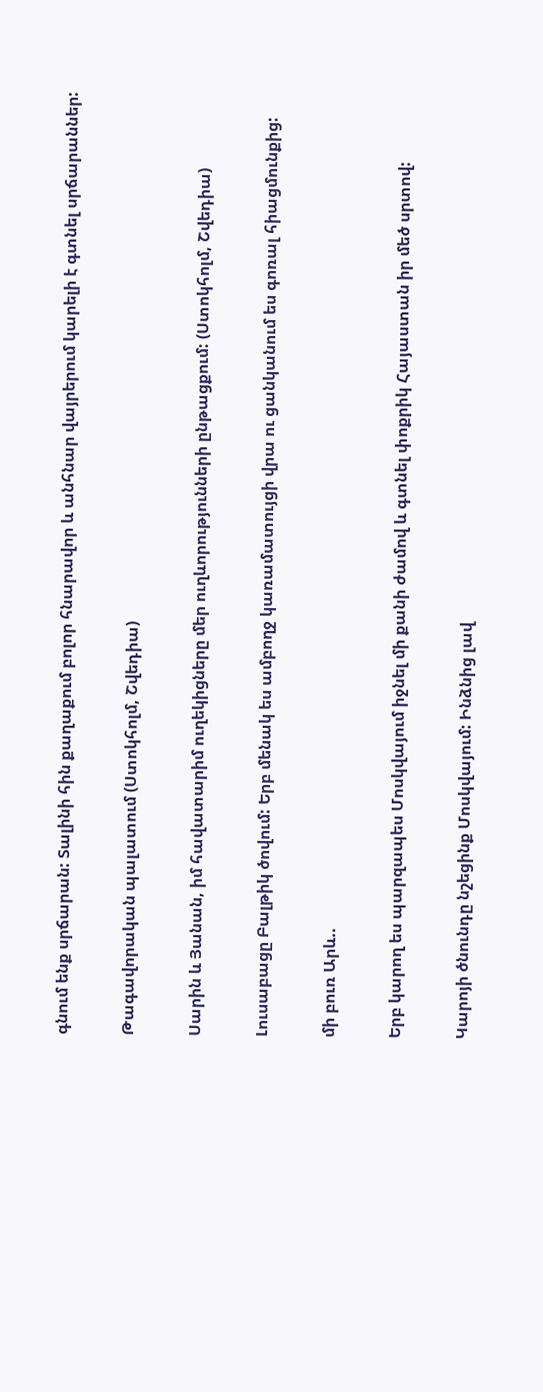գնում ենք սրճարան: Տալինի հին քաղաքում բոլոր հնարավոր և անհնար վայրերում կարելի է գտնել սրճարաններ:

Թագավորական պալատում (Ստոկհոլմ, Շվեդիա)

Սարին և Յանան, իմ հավատարիմ ուղեկիցները մեր ուղևորությունների ընթացքում: (Ստոկհոլմ, Շվեդիա)

Լուսաբացը Բալթիկ ծովում: Երբ մենակ ես ամբողջ կառամատույցի վրա ու ցանկանում ես գոռալ հիացմունքից:

մի բուռ Արև..

Երբ կարող ես պարզապես Մոսկվայում իջնել մի քանի ժամով և գտնել փոքրիկ Հայաստան իր մեծ սրտով:

Կարոյի ծնունդը նշեցինք Մոսկվայում: Ինձնից լավ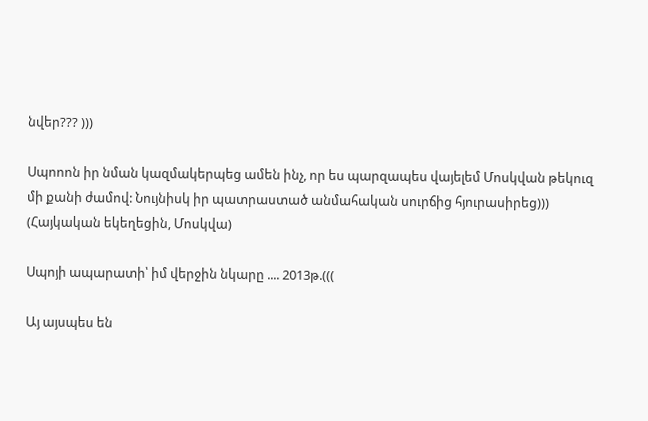նվեր??? )))

Սպոոոն իր նման կազմակերպեց ամեն ինչ, որ ես պարզապես վայելեմ Մոսկվան թեկուզ մի քանի ժամով: Նույնիսկ իր պատրաստած անմահական սուրճից հյուրասիրեց))) (Հայկական եկեղեցին, Մոսկվա)

Սպոյի ապարատի՝ իմ վերջին նկարը .... 2013թ.(((

Այ այսպես են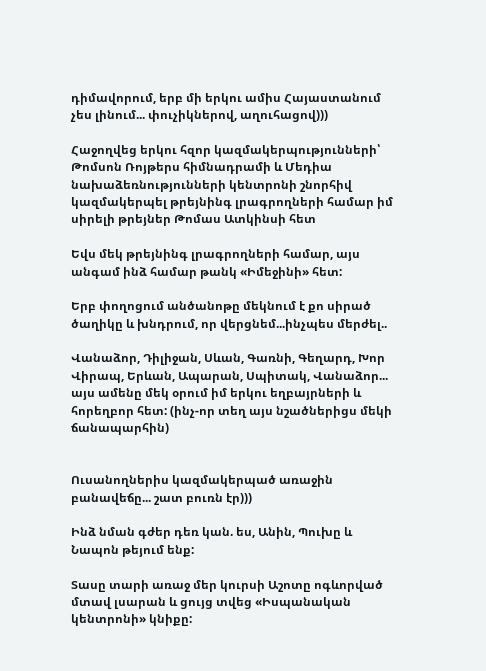դիմավորում, երբ մի երկու ամիս Հայաստանում չես լինում... փուչիկներով, աղուհացով)))

Հաջողվեց երկու հզոր կազմակերպությունների՝ Թոմսոն Ռոյթերս հիմնադրամի և Մեդիա նախաձեռնությունների կենտրոնի շնորհիվ կազմակերպել թրեյնինգ լրագրողների համար իմ սիրելի թրեյներ Թոմաս Ատկինսի հետ

Եվս մեկ թրեյնինգ լրագրողների համար, այս անգամ ինձ համար թանկ «Իմեջինի» հետ:

Երբ փողոցում անծանոթը մեկնում է քո սիրած ծաղիկը և խնդրում, որ վերցնեմ...ինչպես մերժել..

Վանաձոր, Դիլիջան, Սևան, Գառնի, Գեղարդ, Խոր Վիրապ, Երևան, Ապարան, Սպիտակ, Վանաձոր... այս ամենը մեկ օրում իմ երկու եղբայրների և հորեղբոր հետ: (ինչ-որ տեղ այս նշածներիցս մեկի ճանապարհին)


Ուսանողներիս կազմակերպած առաջին բանավեճը... շատ բուռն էր)))

Ինձ նման գժեր դեռ կան. ես, Անին, Պուխը և Նապոն թեյում ենք:

Տասը տարի առաջ մեր կուրսի Աշոտը ոգևորված մտավ լսարան և ցույց տվեց «Իսպանական կենտրոնի» կնիքը: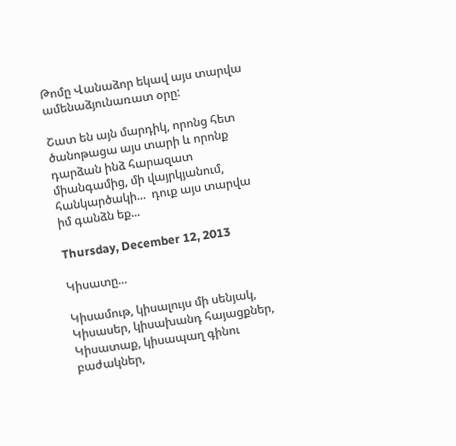Թոմը Վանաձոր եկավ այս տարվա ամենաձյունառատ օրը:

Շատ են այն մարդիկ, որոնց հետ ծանոթացա այս տարի և որոնք դարձան ինձ հարազատ միանգամից, մի վայրկյանում, հանկարծակի...  դուք այս տարվա իմ գանձն եք...

Thursday, December 12, 2013

Կիսատը...

Կիսամութ, կիսալույս մի սենյակ,
Կիսասեր, կիսախանդ հայացքներ,
Կիսատաք, կիսապաղ գինու բաժակներ,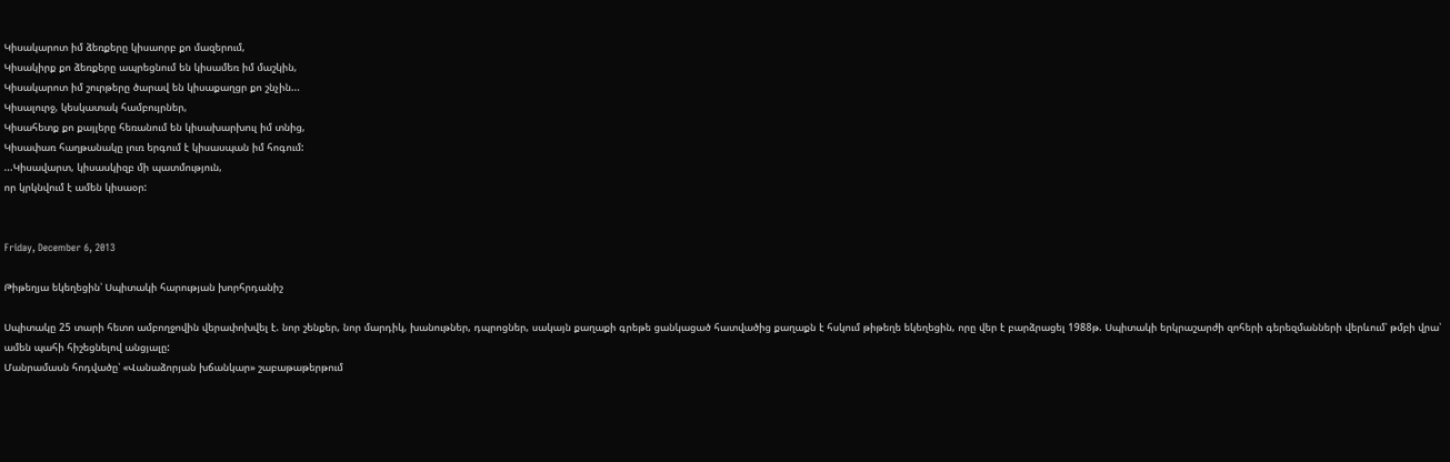Կիսակարոտ իմ ձեռքերը կիսաորբ քո մազերում,
Կիսակիրք քո ձեռքերը ապրեցնում են կիսամեռ իմ մաշկին,
Կիսակարոտ իմ շուրթերը ծարավ են կիսաքաղցր քո շնչին...
Կիսալուրջ, կեսկատակ համբույրներ,
Կիսահետք քո քայլերը հեռանում են կիսախարխուլ իմ տնից,
Կիսափառ հաղթանակը լուռ երգում է կիսասպան իմ հոգում:
...Կիսավարտ, կիսասկիզբ մի պատմություն,
որ կրկնվում է ամեն կիսաօր:


Friday, December 6, 2013

Թիթեղյա եկեղեցին՝ Սպիտակի հարության խորհրդանիշ

Սպիտակը 25 տարի հետո ամբողջովին վերափոխվել է. նոր շենքեր, նոր մարդիկ, խանութներ, դպրոցներ, սակայն քաղաքի գրեթե ցանկացած հատվածից քաղաքն է հսկում թիթեղե եկեղեցին, որը վեր է բարձրացել 1988թ. Սպիտակի երկրաշարժի զոհերի գերեզմանների վերևում՝ թմբի վրա՝ ամեն պահի հիշեցնելով անցյալը:
Մանրամասն հոդվածը՝ «Վանաձորյան խճանկար» շաբաթաթերթում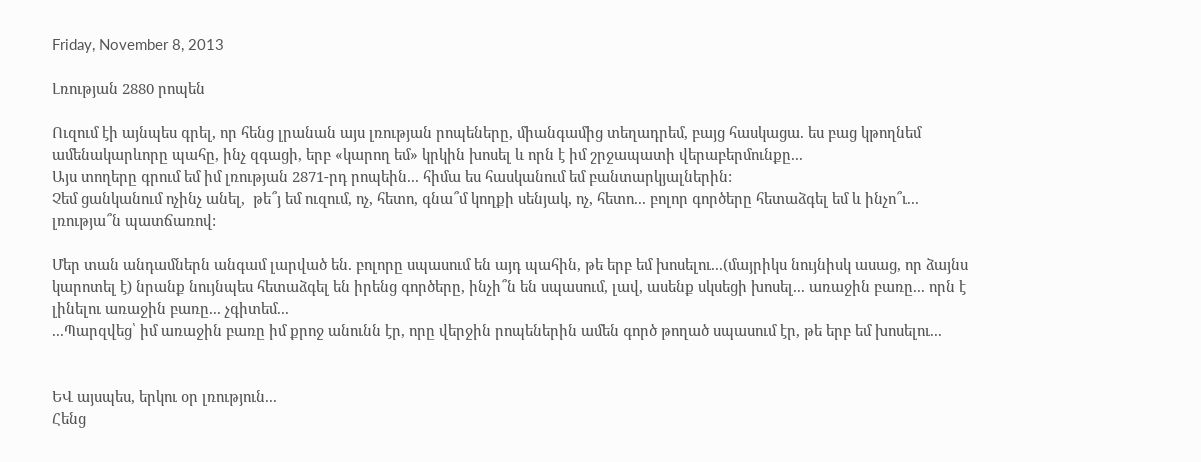Friday, November 8, 2013

Լռության 2880 րոպեն

Ուզում էի այնպես գրել, որ հենց լրանան այս լռության րոպեները, միանգամից տեղադրեմ, բայց հասկացա. ես բաց կթողնեմ ամենակարևորը պահը, ինչ զգացի, երբ «կարող եմ» կրկին խոսել և որն է իմ շրջապատի վերաբերմունքը...
Այս տողերը գրում եմ իմ լռության 2871-րդ րոպեին... հիմա ես հասկանում եմ բանտարկյալներին:
Չեմ ցանկանում ոչինչ անել,  թե՞յ եմ ուզում, ոչ, հետո, գնա՞մ կողքի սենյակ, ոչ, հետո... բոլոր գործերը հետաձգել եմ և ինչո՞ւ... լռությա՞ն պատճառով:

Մեր տան անդամներն անգամ լարված են. բոլորը սպասում են այդ պահին, թե երբ եմ խոսելու...(մայրիկս նույնիսկ ասաց, որ ձայնս կարոտել է) նրանք նույնպես հետաձգել են իրենց գործերը, ինչի՞ն են սպասում, լավ, ասենք սկսեցի խոսել... առաջին բառը... որն է լինելու առաջին բառը... չգիտեմ...
...Պարզվեց՝ իմ առաջին բառը իմ քրոջ անունն էր, որը վերջին րոպեներին ամեն գործ թողած սպասում էր, թե երբ եմ խոսելու...


ԵՎ այսպես, երկու օր լռություն...
Հենց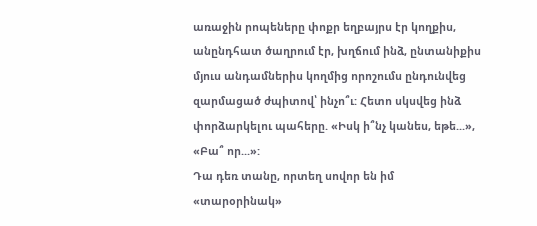առաջին րոպեները փոքր եղբայրս էր կողքիս, անընդհատ ծաղրում էր, խղճում ինձ, ընտանիքիս մյուս անդամներիս կողմից որոշումս ընդունվեց զարմացած ժպիտով՝ ինչո՞ւ: Հետո սկսվեց ինձ փորձարկելու պահերը. «Իսկ ի՞նչ կանես, եթե...», «Բա՞ որ...»:
Դա դեռ տանը, որտեղ սովոր են իմ «տարօրինակ»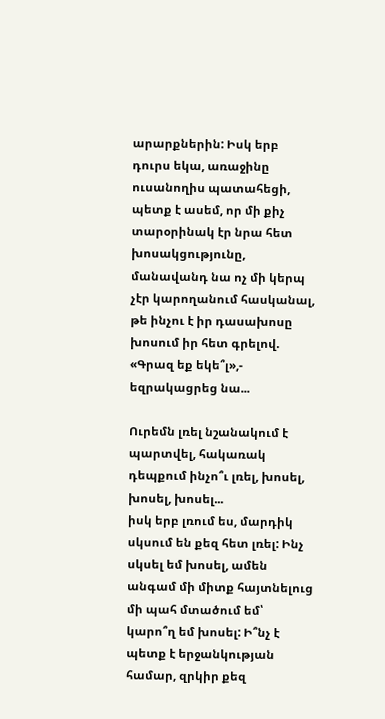արարքներին: Իսկ երբ դուրս եկա, առաջինը ուսանողիս պատահեցի, պետք է ասեմ, որ մի քիչ տարօրինակ էր նրա հետ խոսակցությունը, մանավանդ նա ոչ մի կերպ չէր կարողանում հասկանալ, թե ինչու է իր դասախոսը խոսում իր հետ գրելով. «Գրազ եք եկե՞լ»,- եզրակացրեց նա...

Ուրեմն լռել նշանակում է պարտվել, հակառակ դեպքում ինչո՞ւ լռել, խոսել, խոսել, խոսել...
իսկ երբ լռում ես, մարդիկ սկսում են քեզ հետ լռել: Ինչ սկսել եմ խոսել, ամեն անգամ մի միտք հայտնելուց մի պահ մտածում եմ՝ կարո՞ղ եմ խոսել: Ի՞նչ է պետք է երջանկության համար, զրկիր քեզ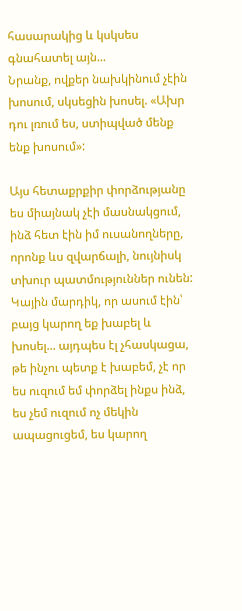հասարակից և կսկսես գնահատել այն...
Նրանք, ովքեր նախկինում չէին խոսում, սկսեցին խոսել. «Ախր դու լռում ես, ստիպված մենք ենք խոսում»:

Այս հետաքրքիր փորձությանը ես միայնակ չէի մասնակցում, ինձ հետ էին իմ ուսանողները, որոնք ևս զվարճալի, նույնիսկ տխուր պատմություններ ունեն: Կային մարդիկ, որ ասում էին՝ բայց կարող եք խաբել և խոսել... այդպես էլ չհասկացա, թե ինչու պետք է խաբեմ, չէ որ ես ուզում եմ փորձել ինքս ինձ, ես չեմ ուզում ոչ մեկին ապացուցեմ, ես կարող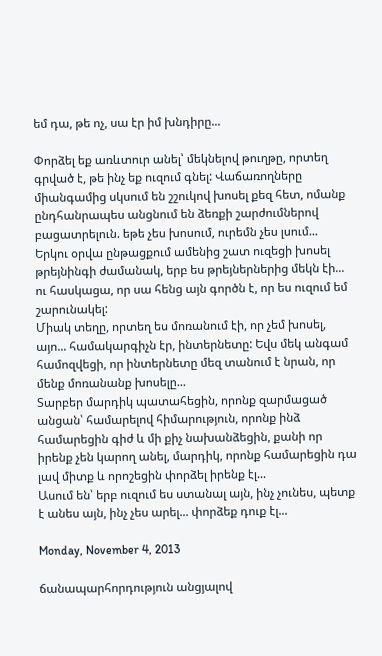եմ դա, թե ոչ, սա էր իմ խնդիրը...

Փորձել եք առևտուր անել՝ մեկնելով թուղթը, որտեղ գրված է, թե ինչ եք ուզում գնել: Վաճառողները միանգամից սկսում են շշուկով խոսել քեզ հետ, ոմանք ընդհանրապես անցնում են ձեռքի շարժումներով բացատրելուն. եթե չես խոսում, ուրեմն չես լսում...
Երկու օրվա ընթացքում ամենից շատ ուզեցի խոսել թրեյնինգի ժամանակ, երբ ես թրեյներներից մեկն էի... ու հասկացա, որ սա հենց այն գործն է, որ ես ուզում եմ շարունակել:
Միակ տեղը, որտեղ ես մոռանում էի, որ չեմ խոսել, այո... համակարգիչն էր, ինտերնետը: Եվս մեկ անգամ համոզվեցի, որ ինտերնետը մեզ տանում է նրան, որ մենք մոռանանք խոսելը...
Տարբեր մարդիկ պատահեցին, որոնք զարմացած անցան՝ համարելով հիմարություն, որոնք ինձ համարեցին գիժ և մի քիչ նախանձեցին, քանի որ իրենք չեն կարող անել, մարդիկ, որոնք համարեցին դա լավ միտք և որոշեցին փորձել իրենք էլ...
Ասում են՝ երբ ուզում ես ստանալ այն, ինչ չունես, պետք է անես այն, ինչ չես արել... փորձեք դուք էլ...

Monday, November 4, 2013

ճանապարհորդություն անցյալով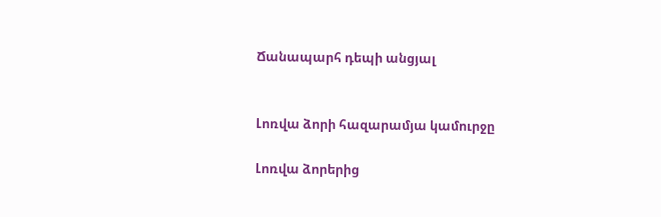Ճանապարհ դեպի անցյալ


Լոռվա ձորի հազարամյա կամուրջը

Լոռվա ձորերից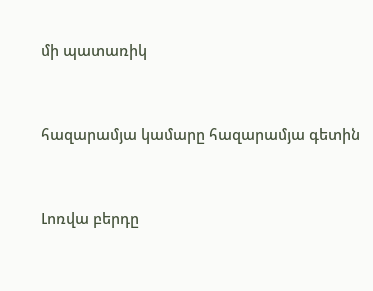մի պատառիկ


հազարամյա կամարը հազարամյա գետին


Լոռվա բերդը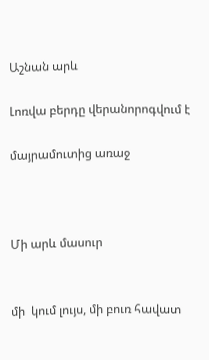Աշնան արև

Լոռվա բերդը վերանորոգվում է

մայրամուտից առաջ



Մի արև մասուր


մի  կում լույս, մի բուռ հավատ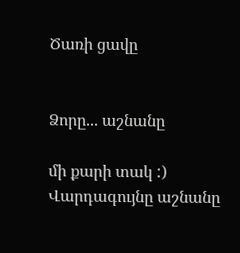Ծառի ցավը


Ձորը... աշնանը

մի քարի տակ :)
Վարդագույնը աշնանը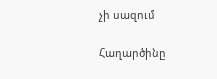չի սազում

Հաղարծինը